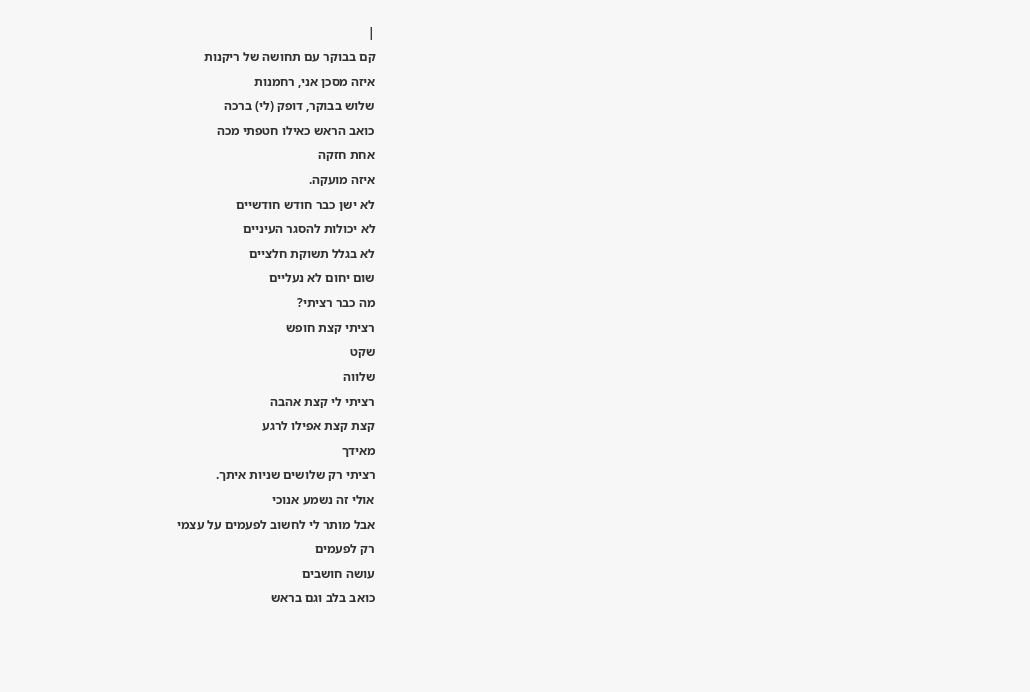|
קם בבוקר עם תחושה של ריקנות
איזה מסכן אני, רחמנות
שלוש בבוקר, דופק (לי) ברכה
כואב הראש כאילו חטפתי מכה
אחת חזקה
איזה מועקה.
לא ישן כבר חודש חודשיים
לא יכולות להסגר העיניים
לא בגלל תשוקת חלציים
שום יחום לא נעליים
מה כבר רציתי?
רציתי קצת חופש
שקט
שלווה
רציתי לי קצת אהבה
קצת קצת אפילו לרגע
מאידך
רציתי רק שלושים שניות איתך.
אולי זה נשמע אנוכי
אבל מותר לי לחשוב לפעמים על עצמי
רק לפעמים
עושה חושבים
כואב בלב וגם בראש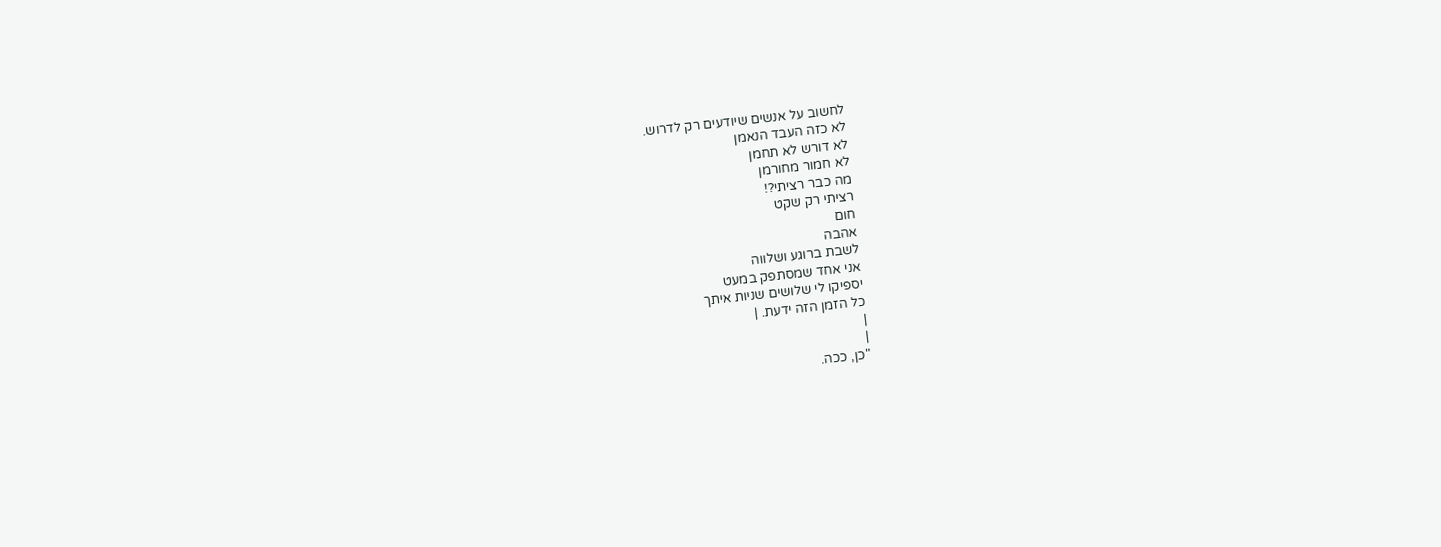לחשוב על אנשים שיודעים רק לדרוש.
לא כזה העבד הנאמן
לא דורש לא תחמן
לא חמור מחורמן
מה כבר רציתי?!
רציתי רק שקט
חום
אהבה
לשבת ברוגע ושלווה
אני אחד שמסתפק במעט
יספיקו לי שלושים שניות איתך
כל הזמן הזה ידעת. |
|
|
"כן, ככה.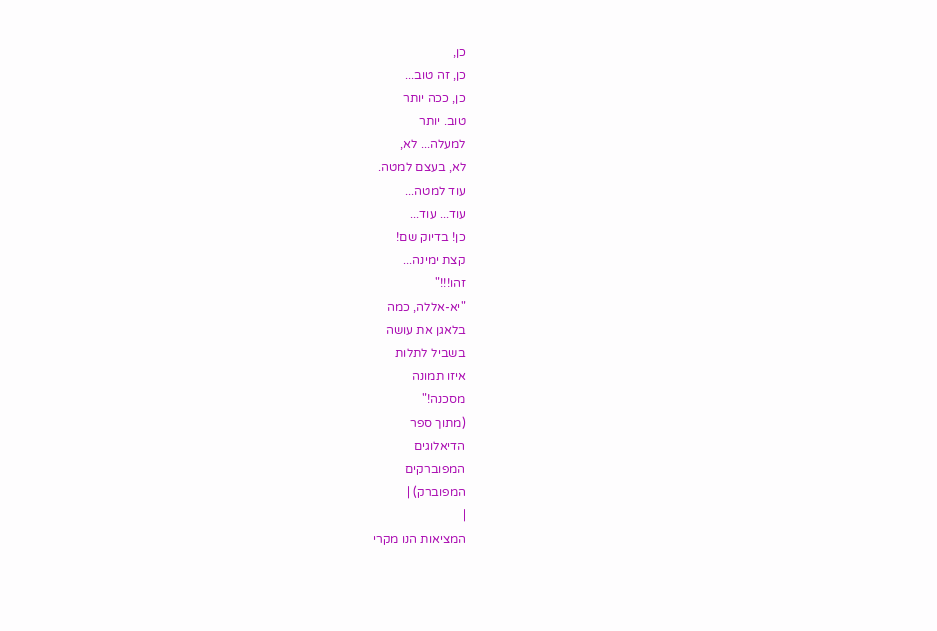כן,
כן, זה טוב...
כן, ככה יותר
טוב. יותר
למעלה... לא,
לא, בעצם למטה.
עוד למטה...
עוד... עוד...
כן! בדיוק שם!
קצת ימינה...
זהו!!!"
"יא-אללה, כמה
בלאגן את עושה
בשביל לתלות
איזו תמונה
מסכנה!"
(מתוך ספר
הדיאלוגים
המפוברקים
המפוברק) |
|
המציאות הנו מקרי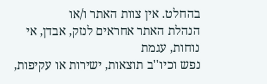בהחלט. אין צוות האתר ו/או
הנהלת האתר אחראים לנזק, אבדן, אי נוחות, עגמת
נפש וכיו''ב תוצאות, ישירות או עקיפות,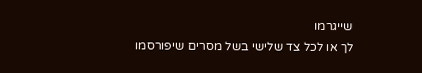שייגרמו
לך או לכל צד שלישי בשל מסרים שיפורסמו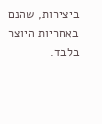ביצירות, שהנם באחריות היוצר בלבד.